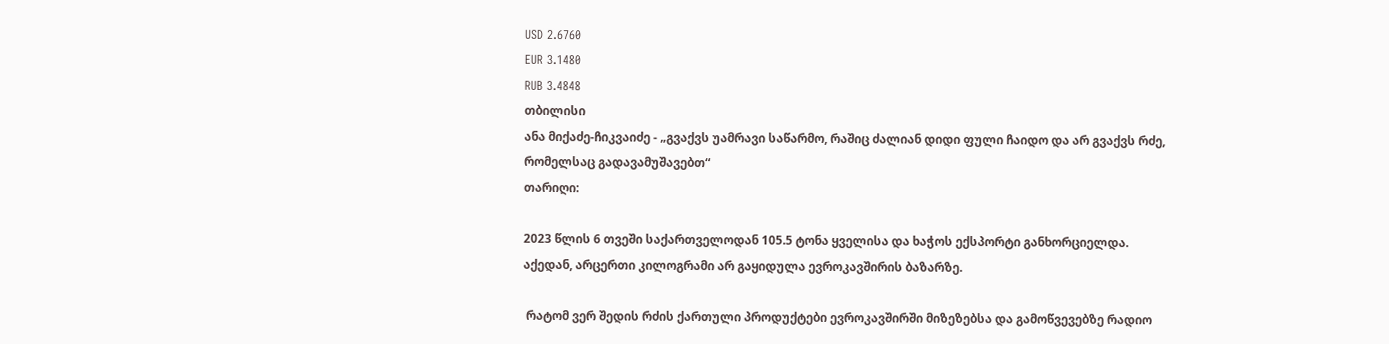USD 2.6760
EUR 3.1480
RUB 3.4848
თბილისი
ანა მიქაძე-ჩიკვაიძე - „გვაქვს უამრავი საწარმო, რაშიც ძალიან დიდი ფული ჩაიდო და არ გვაქვს რძე, რომელსაც გადავამუშავებთ“
თარიღი:

2023 წლის 6 თვეში საქართველოდან 105.5 ტონა ყველისა და ხაჭოს ექსპორტი განხორციელდა. აქედან, არცერთი კილოგრამი არ გაყიდულა ევროკავშირის ბაზარზე.

 რატომ ვერ შედის რძის ქართული პროდუქტები ევროკავშირში მიზეზებსა და გამოწვევებზე რადიო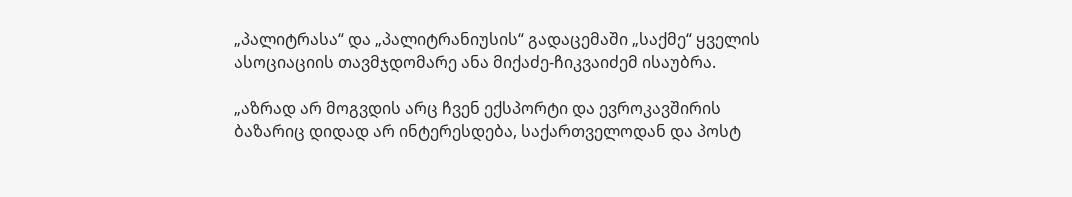„პალიტრასა“ და „პალიტრანიუსის“ გადაცემაში „საქმე“ ყველის ასოციაციის თავმჯდომარე ანა მიქაძე-ჩიკვაიძემ ისაუბრა.

„აზრად არ მოგვდის არც ჩვენ ექსპორტი და ევროკავშირის ბაზარიც დიდად არ ინტერესდება, საქართველოდან და პოსტ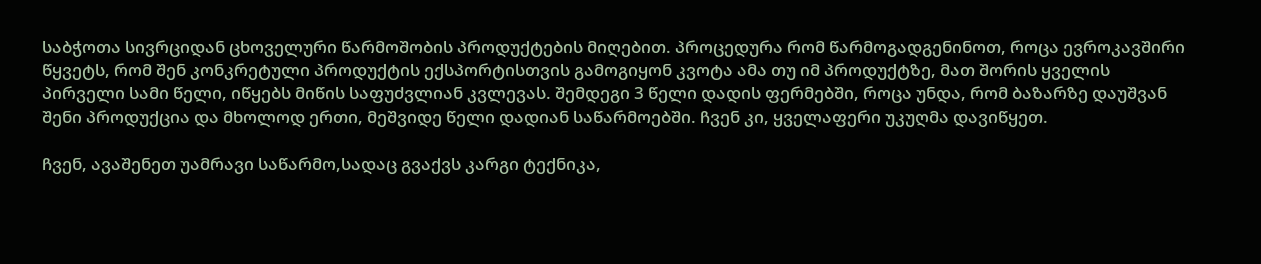საბჭოთა სივრციდან ცხოველური წარმოშობის პროდუქტების მიღებით. პროცედურა რომ წარმოგადგენინოთ, როცა ევროკავშირი წყვეტს, რომ შენ კონკრეტული პროდუქტის ექსპორტისთვის გამოგიყონ კვოტა ამა თუ იმ პროდუქტზე, მათ შორის ყველის პირველი სამი წელი, იწყებს მიწის საფუძვლიან კვლევას. შემდეგი 3 წელი დადის ფერმებში, როცა უნდა, რომ ბაზარზე დაუშვან შენი პროდუქცია და მხოლოდ ერთი, მეშვიდე წელი დადიან საწარმოებში. ჩვენ კი, ყველაფერი უკუღმა დავიწყეთ.

ჩვენ, ავაშენეთ უამრავი საწარმო,სადაც გვაქვს კარგი ტექნიკა,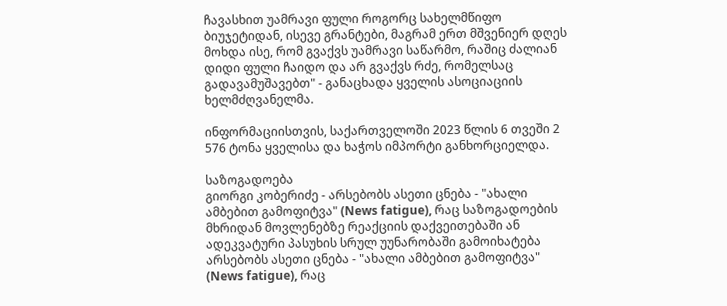ჩავასხით უამრავი ფული როგორც სახელმწიფო ბიუჯეტიდან, ისევე გრანტები, მაგრამ ერთ მშვენიერ დღეს მოხდა ისე, რომ გვაქვს უამრავი საწარმო, რაშიც ძალიან დიდი ფული ჩაიდო და არ გვაქვს რძე, რომელსაც გადავამუშავებთ" - განაცხადა ყველის ასოციაციის ხელმძღვანელმა.

ინფორმაციისთვის, საქართველოში 2023 წლის 6 თვეში 2 576 ტონა ყველისა და ხაჭოს იმპორტი განხორციელდა.

საზოგადოება
გიორგი კობერიძე - არსებობს ასეთი ცნება - "ახალი ამბებით გამოფიტვა" (News fatigue), რაც საზოგადოების მხრიდან მოვლენებზე რეაქციის დაქვეითებაში ან ადეკვატური პასუხის სრულ უუნარობაში გამოიხატება
არსებობს ასეთი ცნება - "ახალი ამბებით გამოფიტვა" (News fatigue), რაც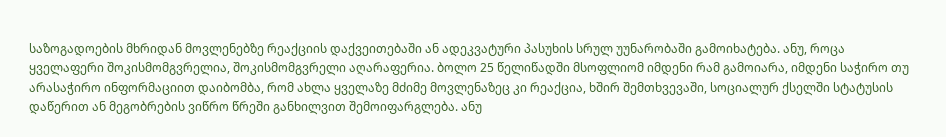საზოგადოების მხრიდან მოვლენებზე რეაქციის დაქვეითებაში ან ადეკვატური პასუხის სრულ უუნარობაში გამოიხატება. ანუ, როცა ყველაფერი შოკისმომგვრელია, შოკისმომგვრელი აღარაფერია. ბოლო 25 წელიწადში მსოფლიომ იმდენი რამ გამოიარა, იმდენი საჭირო თუ არასაჭირო ინფორმაციით დაიბომბა, რომ ახლა ყველაზე მძიმე მოვლენაზეც კი რეაქცია, ხშირ შემთხვევაში, სოციალურ ქსელში სტატუსის დაწერით ან მეგობრების ვიწრო წრეში განხილვით შემოიფარგლება. ანუ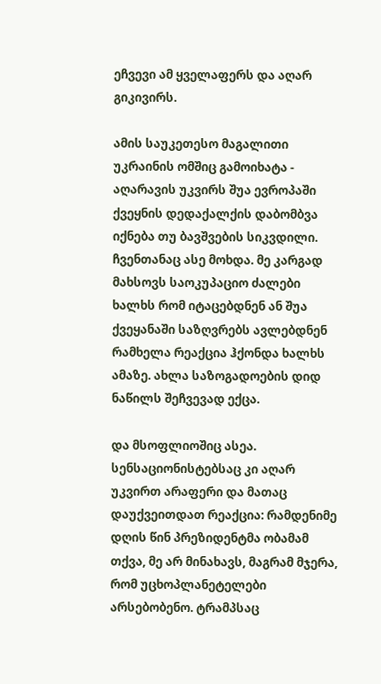ეჩვევი ამ ყველაფერს და აღარ გიკივირს.

ამის საუკეთესო მაგალითი უკრაინის ომშიც გამოიხატა - აღარავის უკვირს შუა ევროპაში ქვეყნის დედაქალქის დაბომბვა იქნება თუ ბავშვების სიკვდილი. ჩვენთანაც ასე მოხდა. მე კარგად მახსოვს საოკუპაციო ძალები ხალხს რომ იტაცებდნენ ან შუა ქვეყანაში საზღვრებს ავლებდნენ რამხელა რეაქცია ჰქონდა ხალხს ამაზე. ახლა საზოგადოების დიდ ნაწილს შეჩვევად ექცა.

და მსოფლიოშიც ასეა. სენსაციონისტებსაც კი აღარ უკვირთ არაფერი და მათაც დაუქვეითდათ რეაქცია: რამდენიმე დღის წინ პრეზიდენტმა ობამამ თქვა, მე არ მინახავს, მაგრამ მჯერა, რომ უცხოპლანეტელები არსებობენო. ტრამპსაც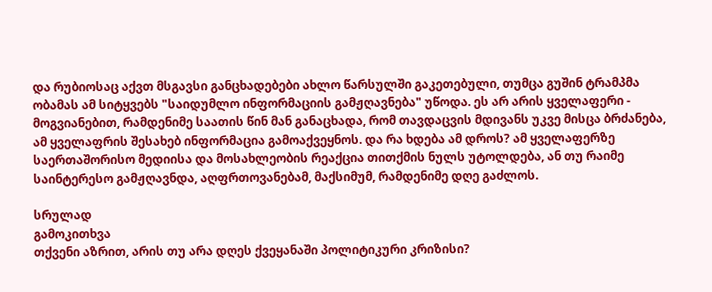და რუბიოსაც აქვთ მსგავსი განცხადებები ახლო წარსულში გაკეთებული, თუმცა გუშინ ტრამპმა ობამას ამ სიტყვებს "საიდუმლო ინფორმაციის გამჟღავნება" უწოდა. ეს არ არის ყველაფერი - მოგვიანებით, რამდენიმე საათის წინ მან განაცხადა, რომ თავდაცვის მდივანს უკვე მისცა ბრძანება, ამ ყველაფრის შესახებ ინფორმაცია გამოაქვეყნოს. და რა ხდება ამ დროს? ამ ყველაფერზე საერთაშორისო მედიისა და მოსახლეობის რეაქცია თითქმის ნულს უტოლდება, ან თუ რაიმე საინტერესო გამჟღავნდა, აღფრთოვანებამ, მაქსიმუმ, რამდენიმე დღე გაძლოს.

სრულად
გამოკითხვა
თქვენი აზრით, არის თუ არა დღეს ქვეყანაში პოლიტიკური კრიზისი?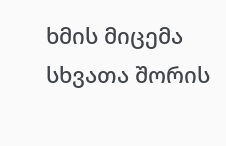ხმის მიცემა
სხვათა შორის